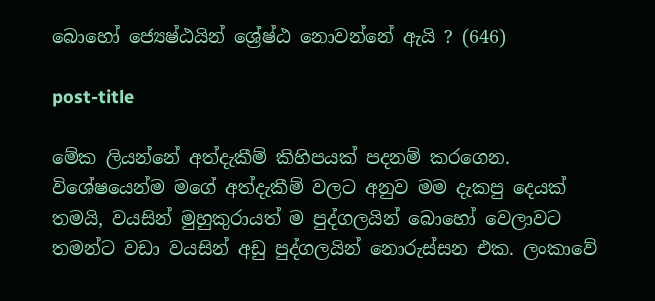බොහෝ ජ්‍යෙෂ්ඨයින් ශ්‍රේෂ්ඨ නොවන්නේ ඇයි ? (646)

post-title

මේක ලියන්නේ අත්දැකීම් කිහිපයක් පදනම් කරගෙන. විශේෂයෙන්ම මගේ අත්දැකීම් වලට අනුව මම දැකපු දෙයක් තමයි, වයසින් මුහුකුරායත් ම පුද්ගලයින් බොහෝ වෙලාවට තමන්ට වඩා වයසින් අඩු පුද්ගලයින් නොරුස්සන එක. ලංකාවේ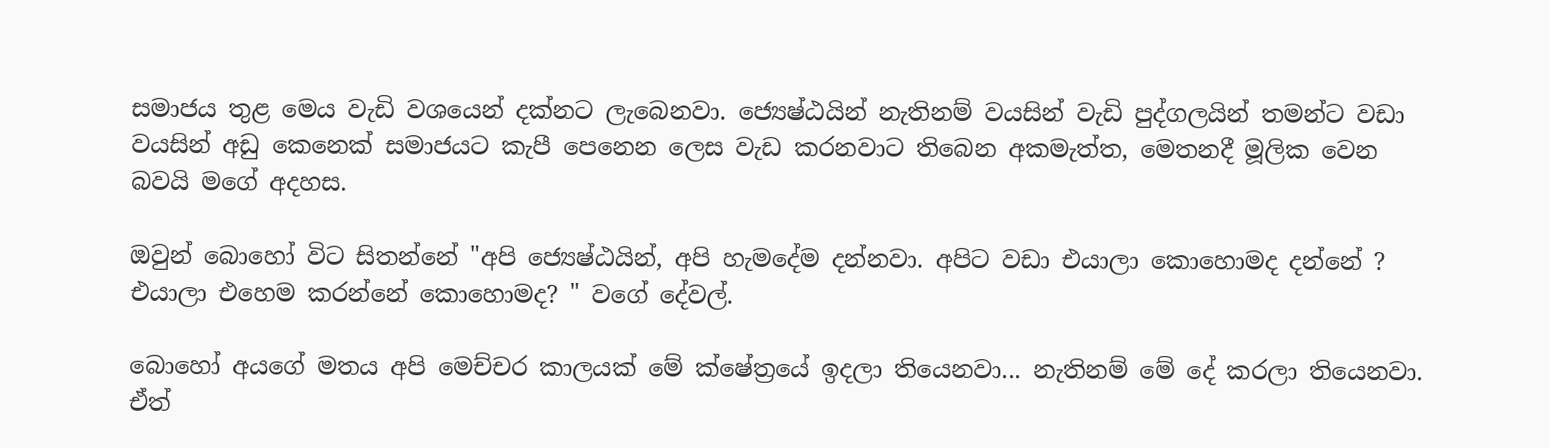සමාජය තුළ මෙය වැඩි වශයෙන් දක්නට ලැබෙනවා. ජ්‍යෙෂ්ඨයින් නැතිනම් වයසින් වැඩි පුද්ගලයින් තමන්ට වඩා වයසින් අඩු කෙනෙක් සමාජයට කැපී පෙනෙන ලෙස වැඩ කරනවාට තිබෙන අකමැත්ත, මෙතනදී මූලික වෙන බවයි මගේ අදහස.

ඔවුන් බොහෝ විට සිතන්නේ "අපි ජ්‍යෙෂ්ඨයින්, අපි හැමදේම දන්නවා. අපිට වඩා එයාලා කොහොමද දන්නේ ? එයාලා එහෙම කරන්නේ කොහොමද? " වගේ දේවල්.

බොහෝ අයගේ මතය අපි මෙච්චර කාලයක් මේ ක්ෂේත්‍රයේ ඉදලා තියෙනවා... නැතිනම් මේ දේ කරලා තියෙනවා. ඒත්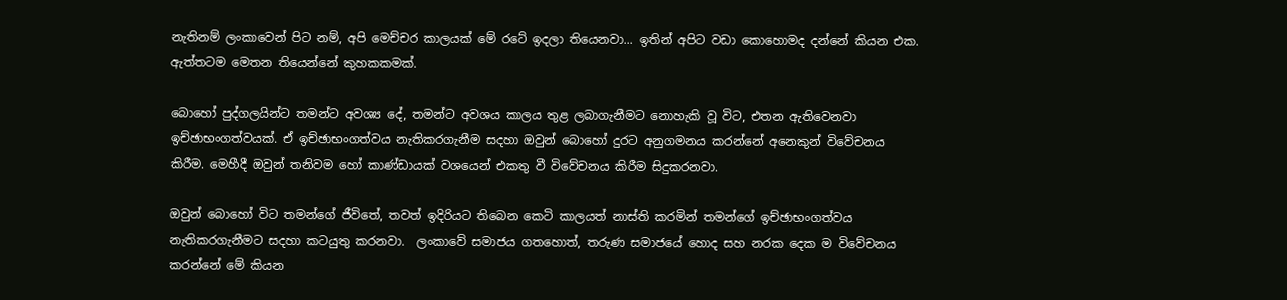නැතිනම් ලංකාවෙන් පිට නම්, අපි මෙච්චර කාලයක් මේ රටේ ඉදලා තියෙනවා... ඉතින් අපිට වඩා කොහොමද දන්නේ කියන එක. ඇත්තටම මෙතන තියෙන්නේ කුහකකමක්.

බොහෝ පුද්ගලයින්ට තමන්ට අවශ්‍ය දේ, තමන්ට අවශය කාලය තුළ ලබාගැනීමට නොහැකි වූ විට, එතන ඇතිවෙනවා ඉච්ඡාභංගත්වයක්. ඒ ඉච්ඡාභංගත්වය නැතිකරගැනීම සදහා ඔවුන් බොහෝ දුරට අනුගමනය කරන්නේ අනෙකුන් විවේචනය කිරීම. මෙහීදී ඔවුන් තනිවම හෝ කාණ්ඩායක් වශයෙන් එකතු වී විවේචනය කිරීම සිදුකරනවා.

ඔවුන් බොහෝ විට තමන්ගේ ජීවිතේ, තවත් ඉදිරියට තිබෙන කෙටි කාලයත් නාස්ති කරමින් තමන්ගේ ඉච්ඡාභංගත්වය නැතිකරගැනීමට සදහා කටයුතු කරනවා.  ලංකාවේ සමාජය ගතහොත්, තරුණ සමාජයේ හොද සහ නරක දෙක ම විවේචනය කරන්නේ මේ කියන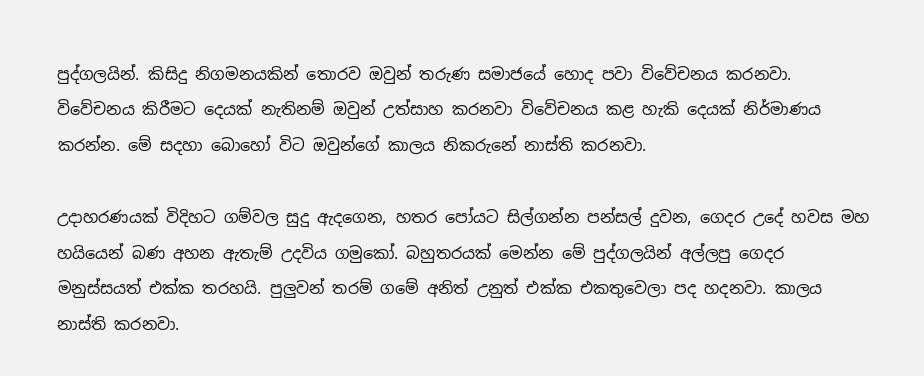පුද්ගලයින්. කිසිදු නිගමනයකින් තොරව ඔවුන් තරුණ සමාජයේ හොද පවා විවේචනය කරනවා. විවේචනය කිරීමට දෙයක් නැතිනම් ඔවුන් උත්සාහ කරනවා විවේචනය කළ හැකි දෙයක් නිර්මාණය කරන්න. මේ සදහා බොහෝ විට ඔවුන්ගේ කාලය නිකරුනේ නාස්ති කරනවා.

උදාහරණයක් විදිහට ගම්වල සුදු ඇදගෙන, හතර පෝයට සිල්ගන්න පන්සල් දුවන, ගෙදර උදේ හවස මහ හයියෙන් බණ අහන ඇතැම් උදවිය ගමුකෝ. බහුතරයක් මෙන්න මේ පුද්ගලයින් අල්ලපු ගෙදර මනුස්සයත් එක්ක තරහයි. පුලුවන් තරම් ගමේ අනිත් උනුත් එක්ක එකතුවෙලා පද හදනවා. කාලය නාස්ති කරනවා.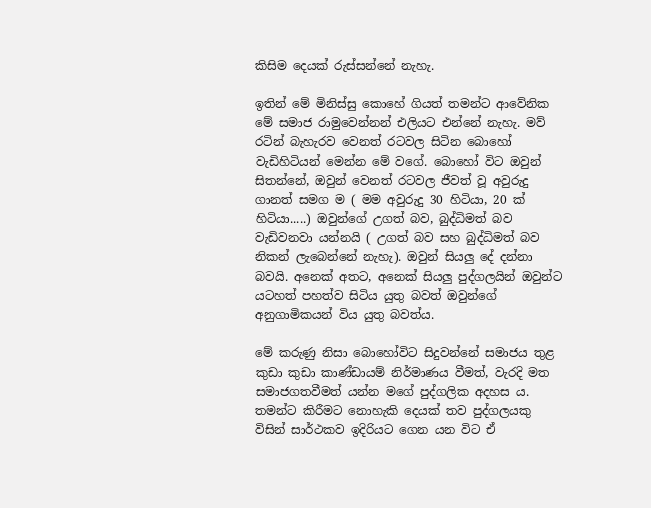කිසිම දෙයක් රුස්සන්නේ නැහැ.

ඉතින් මේ මිනිස්සු කොහේ ගියත් තමන්ට ආවේනික මේ සමාජ රාමුවෙන්නන් එලියට එන්නේ නැහැ. මව් රටින් බැහැරව වෙනත් රටවල සිටින බොහෝ වැඩිහිටියන් මෙන්න මේ වගේ. බොහෝ විට ඔවුන් සිතන්නේ, ඔවුන් වෙනත් රටවල ජීවත් වූ අවුරුදු ගානත් සමග ම ( මම අවුරුදු 30 හිටියා, 20 ක් හිටියා.....) ඔවුන්ගේ උගත් බව, බුද්ධිමත් බව වැඩිවනවා යන්නයි ( උගත් බව සහ බුද්ධිමත් බව නිකන් ලැබෙන්නේ නැහැ). ඔවුන් සියලු දේ දන්නා බවයි. අනෙක් අතට, අනෙක් සියලු පුද්ගලයින් ඔවුන්ට යටහත් පහත්ව සිටිය යුතු බවත් ඔවුන්ගේ අනුගාමිකයන් විය යුතු බවත්ය.

මේ කරුණු නිසා බොහෝවිට සිදුවන්නේ සමාජය තුළ කුඩා කුඩා කාණ්ඩායම් නිර්මාණය වීමත්, වැරදි මත සමාජගතවීමත්‍ යන්න මගේ පුද්ගලික අදහස ය.  තමන්ට කිරීමට නොහැකි දෙයක් තව පුද්ගලයකු විසින් සාර්ථකව ඉදිරියට ගෙන යන විට ඒ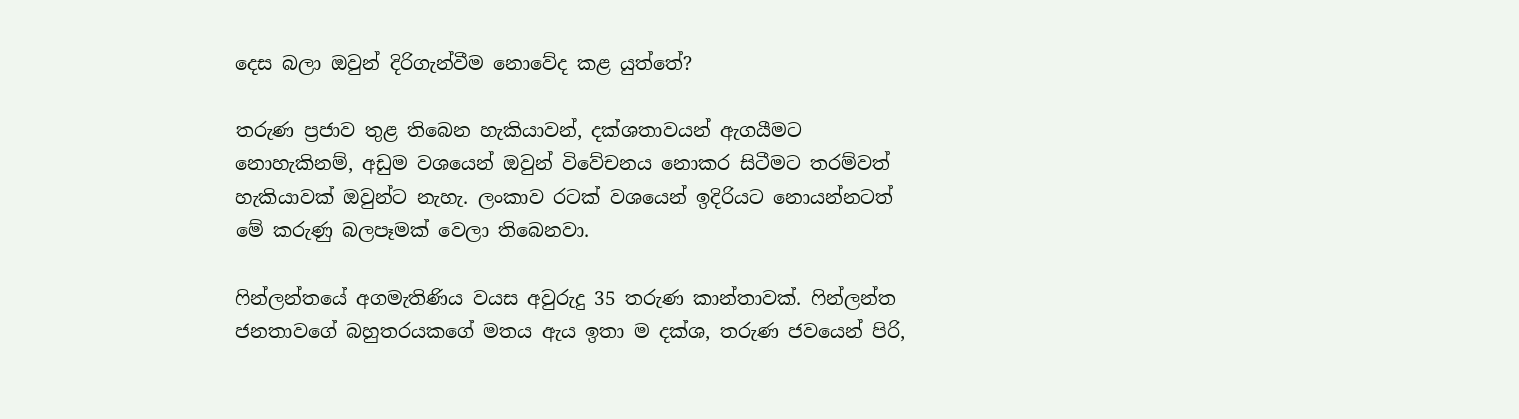දෙස බලා ඔවුන් දිරිගැන්වීම නොවේද කළ යුත්තේ?

තරුණ ප්‍රජාව තුළ තිබෙන හැකියාවන්, දක්ශතාවයන් ඇගයීමට නොහැකිනම්, අඩුම වශයෙන් ඔවුන් විවේචනය නොකර සිටීමට තරම්වත් හැකියාවක් ඔවුන්ට නැහැ. ලංකාව රටක් වශයෙන් ඉදිරියට නොයන්නටත් මේ කරුණු බලපෑමක් වෙලා තිබෙනවා.

ෆින්ලන්තයේ අගමැතිණිය වයස අවුරුදු 35 තරුණ කාන්තාවක්. ෆින්ලන්ත ජනතාවගේ බහුතරයකගේ මතය ඇය ඉතා ම දක්ශ, තරුණ ජවයෙන් පිරි,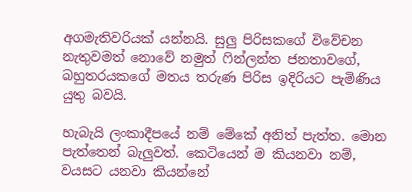අගමැතිවරියක් යන්නයි. සුලු පිරිසකගේ විවේචන නැතුවමත් නොවේ නමුත් ෆින්ලන්ත ජනතාවගේ, බහුතරයකගේ මතය තරුණ පිරිස ඉදිරියට පැමිණිය යුතු බවයි.

හැබැයි ලංකාදීපයේ නම් මේකේ අනිත් පැත්ත. මොන පැත්තෙන් බැලුවත්. කෙටියෙන් ම කියනවා නම්, වයසට යනවා කියන්නේ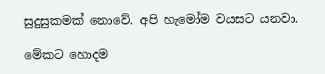සුදුසුකමක් නොවේ. අපි හැමෝම වයසට යනවා.

මේකට හොදම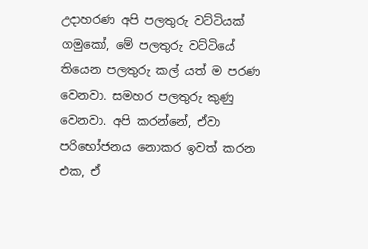උදාහරණ අපි පලතුරු වට්ටියක් ගමුකෝ, මේ පලතුරු වට්ටියේ තියෙන පලතුරු කල් යත් ම පරණ වෙනවා. සමහර පලතුරු කුණු වෙනවා. අපි කරන්නේ, ඒවා පරිභෝජනය නොකර ඉවත් කරන එක, ඒ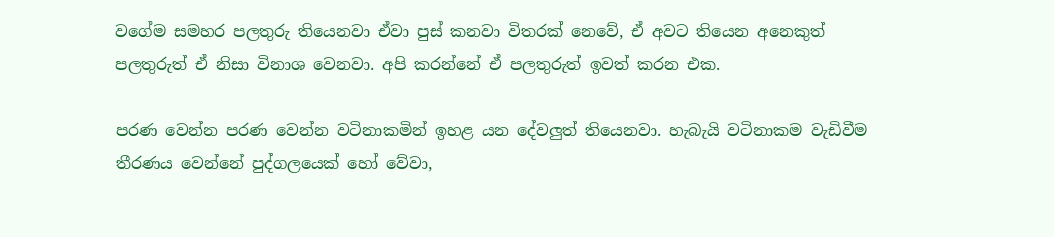වගේම සමහර පලතුරු තියෙනවා ඒවා පුස් කනවා විතරක් නෙවේ, ඒ අවට තියෙන අනෙකුත් පලතුරුත් ඒ නිසා විනාශ වෙනවා. අපි කරන්නේ ඒ පලතුරුත් ඉවත් කරන එක.

පරණ වෙන්න පරණ වෙන්න වටිනාකමින් ඉහළ යන දේවලුත් තියෙනවා. හැබැයි වටිනාකම වැඩිවීම තීරණය වෙන්නේ පුද්ගලයෙක් හෝ වේවා,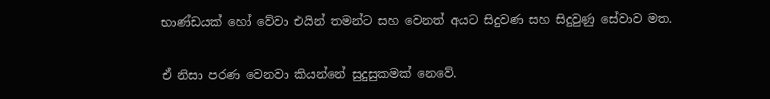භාණ්ඩයක් හෝ වේවා එයින් තමන්ට සහ වෙනත් අයට සිදුවණ සහ සිදුවුණු සේවාව මත.

ඒ නිසා පරණ වෙනවා කියන්නේ සුදුසුකමක් නෙවේ.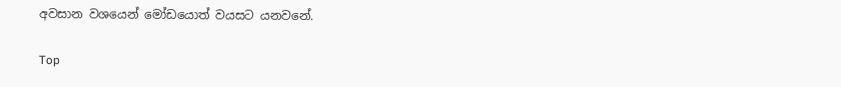අවසාන වශයෙන් මෝඩයොත් වයසට යනවනේ.

Top